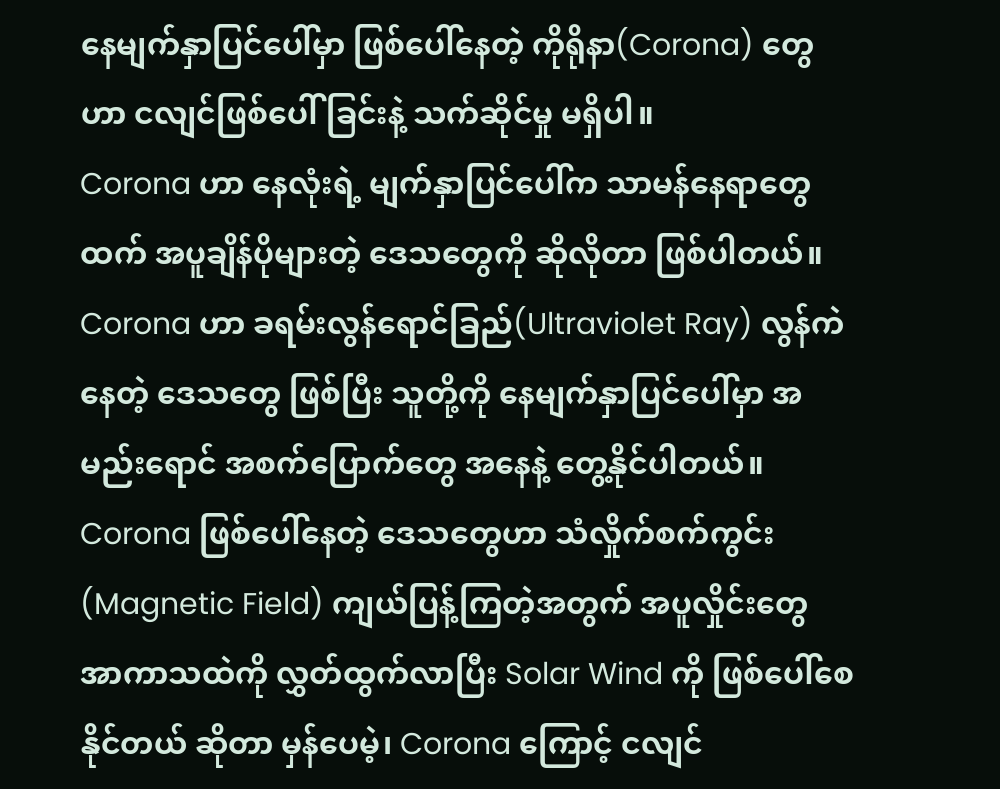နေမျက်နှာပြင်ပေါ်မှာ ဖြစ်ပေါ်နေတဲ့ ကိုရိုနာ(Corona) တွေဟာ ငလျင်ဖြစ်ပေါ် ခြင်းနဲ့ သက်ဆိုင်မှု မရှိပါ။
Corona ဟာ နေလုံးရဲ့ မျက်နှာပြင်ပေါ်က သာမန်နေရာတွေထက် အပူချိန်ပိုများတဲ့ ဒေသတွေကို ဆိုလိုတာ ဖြစ်ပါတယ်။
Corona ဟာ ခရမ်းလွန်ရောင်ခြည်(Ultraviolet Ray) လွန်ကဲနေတဲ့ ဒေသတွေ ဖြစ်ပြီး သူတို့ကို နေမျက်နှာပြင်ပေါ်မှာ အမည်းရောင် အစက်ပြောက်တွေ အနေနဲ့ တွေ့နိုင်ပါတယ်။
Corona ဖြစ်ပေါ်နေတဲ့ ဒေသတွေဟာ သံလှိုက်စက်ကွင်း(Magnetic Field) ကျယ်ပြန့်ကြတဲ့အတွက် အပူလှိုင်းတွေ အာကာသထဲကို လွှတ်ထွက်လာပြီး Solar Wind ကို ဖြစ်ပေါ်စေနိုင်တယ် ဆိုတာ မှန်ပေမဲ့၊ Corona ကြောင့် ငလျင်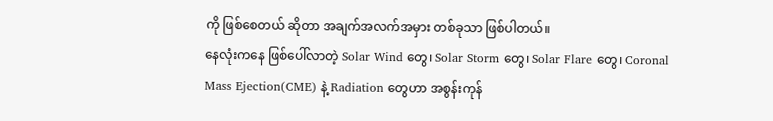ကို ဖြစ်စေတယ် ဆိုတာ အချက်အလက်အမှား တစ်ခုသာ ဖြစ်ပါတယ်။
နေလုံးကနေ ဖြစ်ပေါ်လာတဲ့ Solar Wind တွေ၊ Solar Storm တွေ၊ Solar Flare တွေ၊ Coronal Mass Ejection(CME) နဲ့ Radiation တွေဟာ အစွန်းကုန်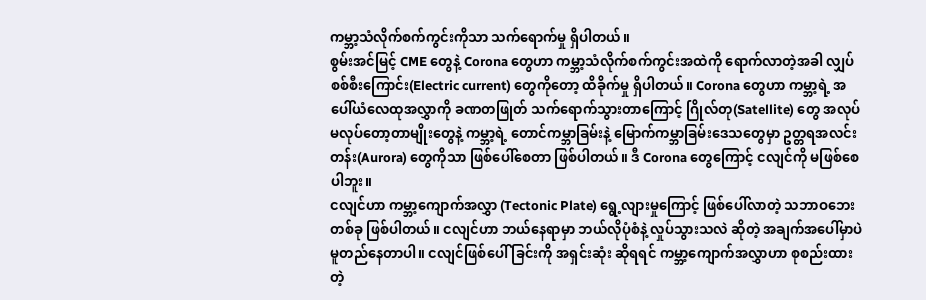ကမ္ဘာ့သံလိုက်စက်ကွင်းကိုသာ သက်ရောက်မှု ရှိပါတယ်။
စွမ်းအင်မြင့် CME တွေနဲ့ Corona တွေဟာ ကမ္ဘာ့သံလိုက်စက်ကွင်းအထဲကို ရောက်လာတဲ့အခါ လျှပ်စစ်စီးကြောင်း(Electric current) တွေကိုတော့ ထိခိုက်မှု ရှိပါတယ်။ Corona တွေဟာ ကမ္ဘာ့ရဲ့ အပေါ်ယံလေထုအလွှာကို ခဏတဖြုတ် သက်ရောက်သွားတာကြောင့် ဂြိုလ်တု(Satellite) တွေ အလုပ် မလုပ်တော့တာမျိုးတွေနဲ့ ကမ္ဘာ့ရဲ့ တောင်ကမ္ဘာခြမ်းနဲ့ မြောက်ကမ္ဘာခြမ်းဒေသတွေမှာ ဥတ္တရအလင်းတန်း(Aurora) တွေကိုသာ ဖြစ်ပေါ်စေတာ ဖြစ်ပါတယ်။ ဒီ Corona တွေကြောင့် ငလျင်ကို မဖြစ်စေပါဘူး။
ငလျင်ဟာ ကမ္ဘာ့ကျောက်အလွှာ (Tectonic Plate) ရွေ့လျားမှုကြောင့် ဖြစ်ပေါ်လာတဲ့ သဘာဝဘေးတစ်ခု ဖြစ်ပါတယ်။ ငလျင်ဟာ ဘယ်နေရာမှာ ဘယ်လိုပုံစံနဲ့ လှုပ်သွားသလဲ ဆိုတဲ့ အချက်အပေါ်မှာပဲ မူတည်နေတာပါ။ ငလျင်ဖြစ်ပေါ် ခြင်းကို အရှင်းဆုံး ဆိုရရင် ကမ္ဘာ့ကျောက်အလွှာဟာ စုစည်းထားတဲ့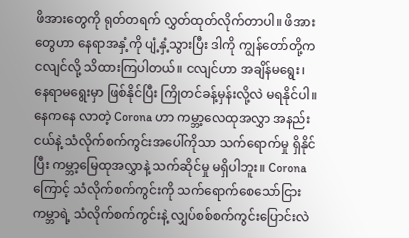ဖိအားတွေကို ရုတ်တရက် လွှတ်ထုတ်လိုက်တာပါ။ ဖိအားတွေဟာ နေရာအနှံ့ကို ပျံ့နှံ့သွားပြီး ဒါကို ကျွန်တော်တို့က ငလျင်လို့ သိထားကြပါတယ်။ ငလျင်ဟာ အချိန်မရွေး၊ နေရာမရွေးမှာ ဖြစ်နိုင်ပြီး ကြိုတင်ခန့်မှန်းလို့လဲ မရနိုင်ပါ။
နေကနေ လာတဲ့ Corona ဟာ ကမ္ဘာ့လေထုအလွှာ အနည်းငယ်နဲ့ သံလိုက်စက်ကွင်းအပေါ်ကိုသာ သက်ရောက်မှု ရှိနိုင်ပြီး ကမ္ဘာ့မြေထုအလွှာနဲ့ သက်ဆိုင်မှု မရှိပါဘူး။ Corona ကြောင့် သံလိုက်စက်ကွင်းကို သက်ရောက်စေသော်ငြား ကမ္ဘာရဲ့ သံလိုက်စက်ကွင်းနဲ့ လျှပ်စစ်စက်ကွင်းပြောင်းလဲ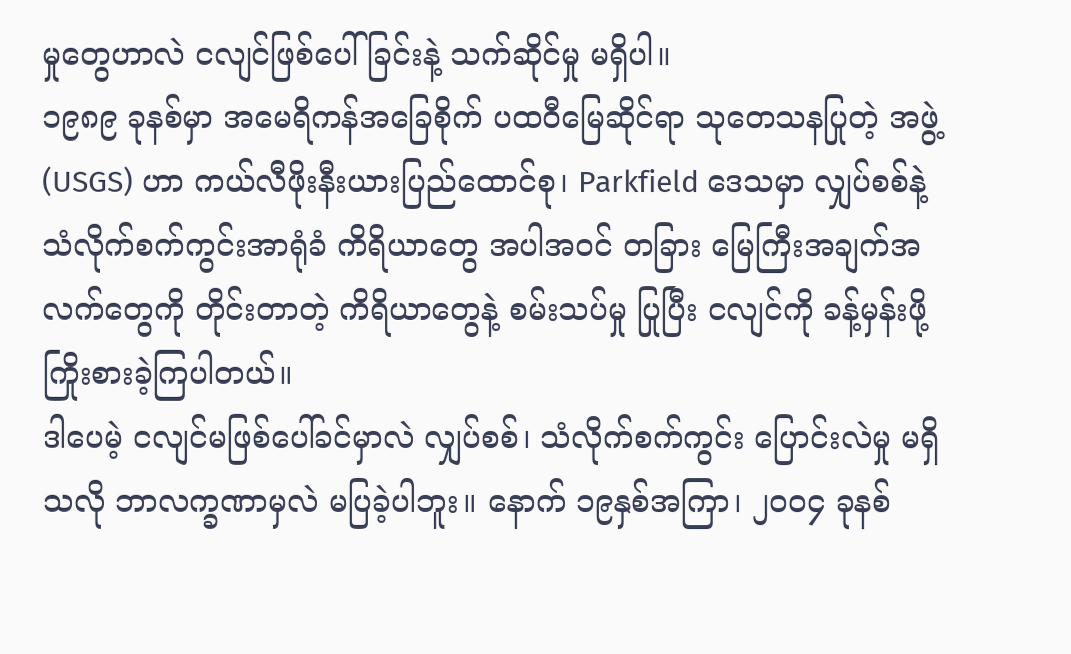မှုတွေဟာလဲ ငလျင်ဖြစ်ပေါ် ခြင်းနဲ့ သက်ဆိုင်မှု မရှိပါ။
၁၉၈၉ ခုနစ်မှာ အမေရိကန်အခြေစိုက် ပထဝီမြေဆိုင်ရာ သုတေသနပြုတဲ့ အဖွဲ့ (USGS) ဟာ ကယ်လီဖိုးနီးယားပြည်ထောင်စု၊ Parkfield ဒေသမှာ လျှပ်စစ်နဲ့ သံလိုက်စက်ကွင်းအာရုံခံ ကိရိယာတွေ အပါအဝင် တခြား မြေကြီးအချက်အလက်တွေကို တိုင်းတာတဲ့ ကိရိယာတွေနဲ့ စမ်းသပ်မှု ပြုပြီး ငလျင်ကို ခန့်မှန်းဖို့ ကြိုးစားခဲ့ကြပါတယ်။
ဒါပေမဲ့ ငလျင်မဖြစ်ပေါ်ခင်မှာလဲ လျှပ်စစ်၊ သံလိုက်စက်ကွင်း ပြောင်းလဲမှု မရှိသလို ဘာလက္ခဏာမှလဲ မပြခဲ့ပါဘူး။ နောက် ၁၉နှစ်အကြာ၊ ၂၀၀၄ ခုနစ်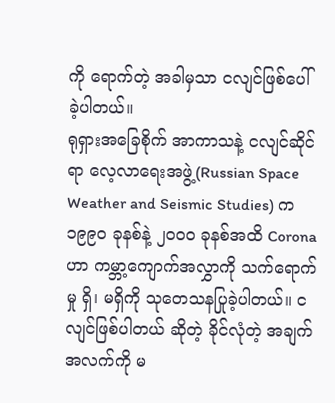ကို ရောက်တဲ့ အခါမှသာ ငလျင်ဖြစ်ပေါ်ခဲ့ပါတယ်။
ရုရှားအခြေစိုက် အာကာသနဲ့ ငလျင်ဆိုင်ရာ လေ့လာရေးအဖွဲ့(Russian Space Weather and Seismic Studies) က ၁၉၉၀ ခုနစ်နဲ့ ၂၀၀၀ ခုနစ်အထိ Corona ဟာ ကမ္ဘာ့ကျောက်အလွှာကို သက်ရောက်မှု ရှိ၊ မရှိကို သုတေသနပြုခဲ့ပါတယ်။ ငလျင်ဖြစ်ပါတယ် ဆိုတဲ့ ခိုင်လုံတဲ့ အချက်အလက်ကို မ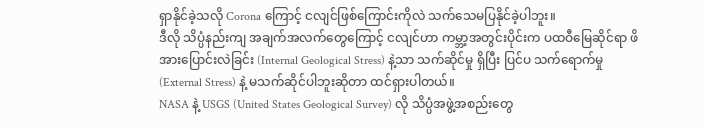ရှာနိုင်ခဲ့သလို Corona ကြောင့် ငလျင်ဖြစ်ကြောင်းကိုလဲ သက်သေမပြနိုင်ခဲ့ပါဘူး။
ဒီလို သိပ္ပံနည်းကျ အချက်အလက်တွေကြောင့် ငလျင်ဟာ ကမ္ဘာ့အတွင်းပိုင်းက ပထဝီမြေဆိုင်ရာ ဖိအားပြောင်းလဲခြင်း (Internal Geological Stress) နဲ့သာ သက်ဆိုင်မှု ရှိပြီး ပြင်ပ သက်ရောက်မှု(External Stress) နဲ့ မသက်ဆိုင်ပါဘူးဆိုတာ ထင်ရှားပါတယ်။
NASA နဲ့ USGS (United States Geological Survey) လို သိပ္ပံအဖွဲ့အစည်းတွေ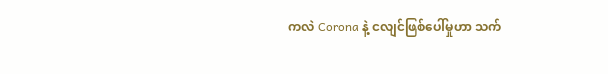ကလဲ Corona နဲ့ ငလျင်ဖြစ်ပေါ်မှုဟာ သက်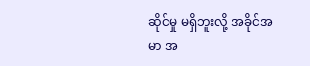ဆိုင်မှု မရှိဘူးလို့ အခိုင်အမာ အ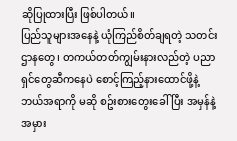ဆိုပြုထားပြီး ဖြစ်ပါတယ်။
ပြည်သူများအနေနဲ့ ယုံကြည်စိတ်ချရတဲ့ သတင်းဌာနတွေ၊ တကယ်တတ်ကျွမ်းနားလည်တဲ့ ပညာရှင်တွေဆီကနေပဲ စောင့်ကြည့်နားထောင်ဖို့နဲ့ ဘယ်အရာကို မဆို စဥ်းစားတွေးခေါ် ပြီး အမှန်နဲ့ အမှား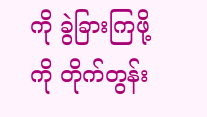ကို ခွဲခြားကြဖို့ကို တိုက်တွန်း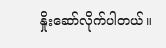နှိုးဆော်လိုက်ပါတယ်။